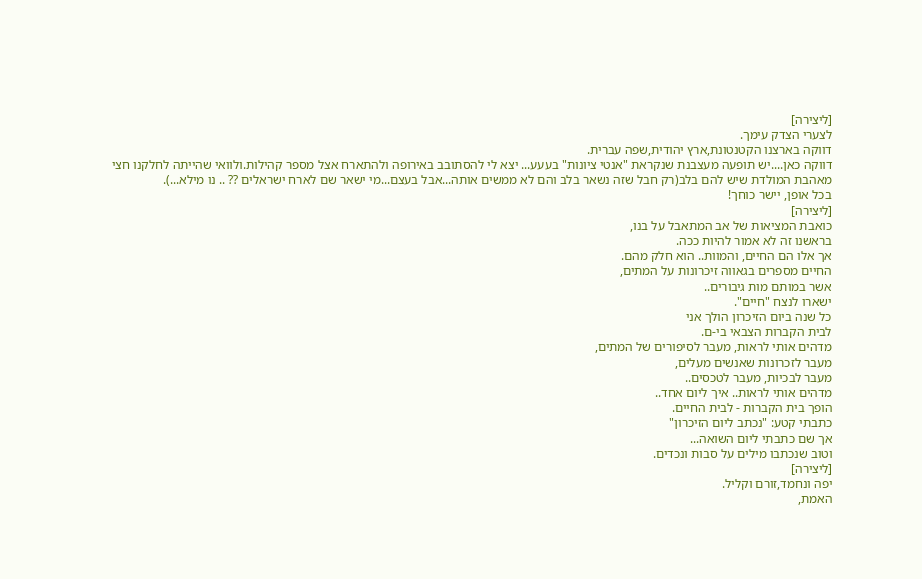[ליצירה]
לצערי הצדק עימך.
דווקה בארצנו הקטנטונת,ארץ יהודית,שפה עברית.
דווקה כאן....יש תופעה מעצבנת שנקראת "אנטי ציונות" בעעע... יצא לי להסתובב באירופה ולהתארח אצל מספר קהילות.ולוואי שהייתה לחלקנו חצי מאהבת המולדת שיש להם בלב(רק חבל שזה נשאר בלב והם לא ממשים אותה...אבל בעצם...מי ישאר שם לארח ישראלים ?? .. נו מילא...).
בכל אופן, יישר כוחך!
[ליצירה]
כואבת המציאות של אב המתאבל על בנו,
בראשנו זה לא אמור להיות ככה.
אך אלו הם החיים, והמוות.. הוא חלק מהם.
החיים מספרים בגאווה זיכרונות על המתים,
אשר במותם מות גיבורים..
ישארו לנצח "חיים".
כל שנה ביום הזיכרון הולך אני
לבית הקברות הצבאי בי-ם.
מדהים אותי לראות, מעבר לסיפורים של המתים,
מעבר לזכרונות שאנשים מעלים,
מעבר לבכיות, מעבר לטכסים..
מדהים אותי לראות.. איך ליום אחד..
הופך בית הקברות - לבית החיים.
כתבתי קטע: "נכתב ליום הזיכרון"
אך שם כתבתי ליום השואה...
וטוב שנכתבו מילים על סבות ונכדים.
[ליצירה]
יפה ונחמד,זורם וקליל.
האמת,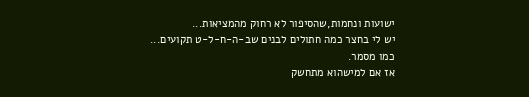ישועות ונחמות,שהסיפור לא רחוק מהמציאות...
יש לי בחצר כמה חתולים לבנים שב-ה-ח-ל-ט תקועים...
כמו מסמר.
אז אם למישהוא מתחשק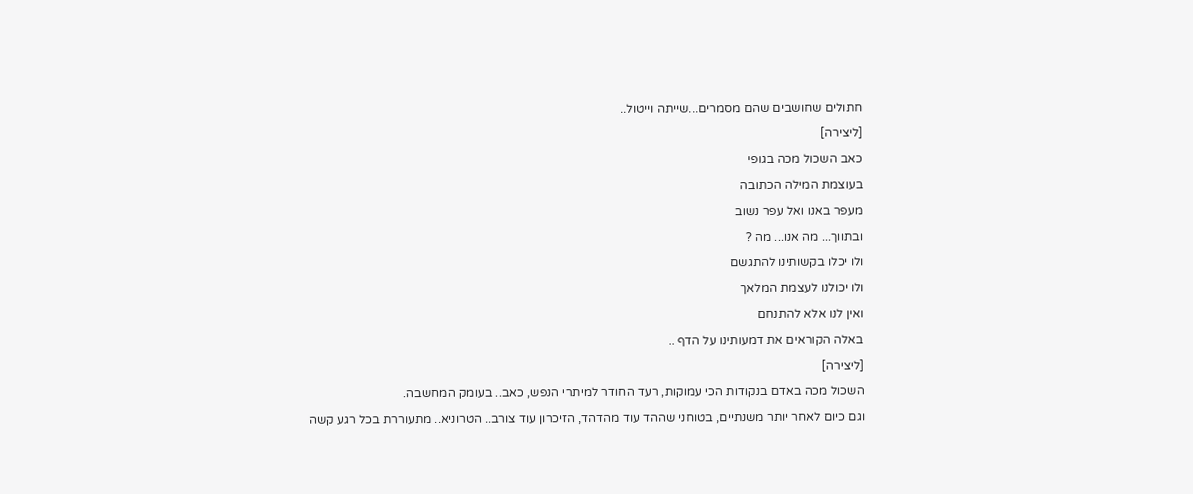חתולים שחושבים שהם מסמרים...שייתה וייטול..
[ליצירה]
כאב השכול מכה בגופי
בעוצמת המילה הכתובה
מעפר באנו ואל עפר נשוב
ובתווך... מה אנו... מה ?
ולו יכלו בקשותינו להתגשם
ולו יכולנו לעצמת המלאך
ואין לנו אלא להתנחם
באלה הקוראים את דמעותינו על הדף ..
[ליצירה]
השכול מכה באדם בנקודות הכי עמוקות, רעד החודר למיתרי הנפש, כאב.. בעומק המחשבה.
וגם כיום לאחר יותר משנתיים, בטוחני שההד עוד מהדהד, הזיכרון עוד צורב.. הטרוניא.. מתעוררת בכל רגע קשה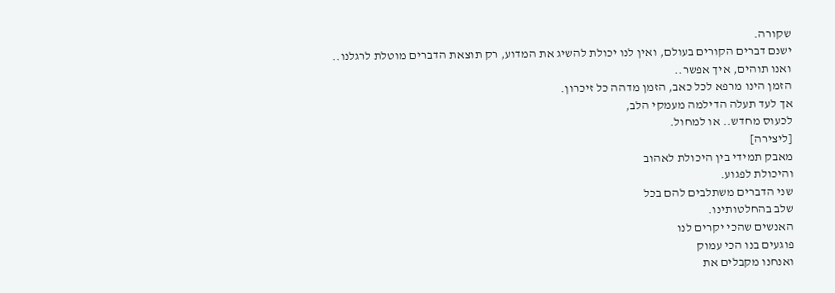שקורה.
ישנם דברים הקורים בעולם, ואין לנו יכולת להשיג את המדוע, רק תוצאת הדברים מוטלת לרגלנו.. ואנו תוהים, איך אפשר..
הזמן הינו מרפא לכל כאב, הזמן מדהה כל זיכרון.
אך לעד תעלה הדילמה מעמקי הלב,
לכעוס מחדש.. או למחול.
[ליצירה]
מאבק תמידי בין היכולת לאהוב
והיכולת לפגוע.
שני הדברים משתלבים להם בכל
שלב בהחלטותינו.
האנשים שהכי יקרים לנו
פוגעים בנו הכי עמוק
ואנחנו מקבלים את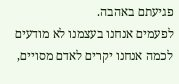פגיעתם באהבה.
לפעמים אנחנו בעצמנו לא מודעים לכמה אנחנו יקרים לאדם מסויים,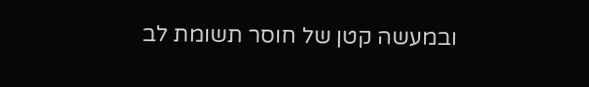ובמעשה קטן של חוסר תשומת לב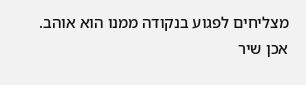מצליחים לפגוע בנקודה ממנו הוא אוהב.
אכן שיר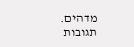מדהים.
תגובות